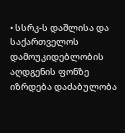• სსრკ-ს დაშლისა და საქართველოს დამოუკიდებლობის აღდგენის ფონზე იზრდება დაძაბულობა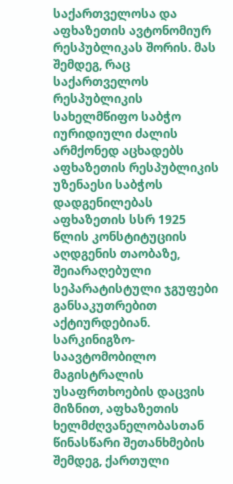საქართველოსა და აფხაზეთის ავტონომიურ რესპუბლიკას შორის. მას შემდეგ, რაც საქართველოს რესპუბლიკის სახელმწიფო საბჭო იურიდიული ძალის არმქონედ აცხადებს აფხაზეთის რესპუბლიკის უზენაესი საბჭოს დადგენილებას აფხაზეთის სსრ 1925 წლის კონსტიტუციის აღდგენის თაობაზე, შეიარაღებული სეპარატისტული ჯგუფები განსაკუთრებით აქტიურდებიან. სარკინიგზო-საავტომობილო მაგისტრალის უსაფრთხოების დაცვის მიზნით, აფხაზეთის ხელმძღვანელობასთან წინასწარი შეთანხმების შემდეგ, ქართული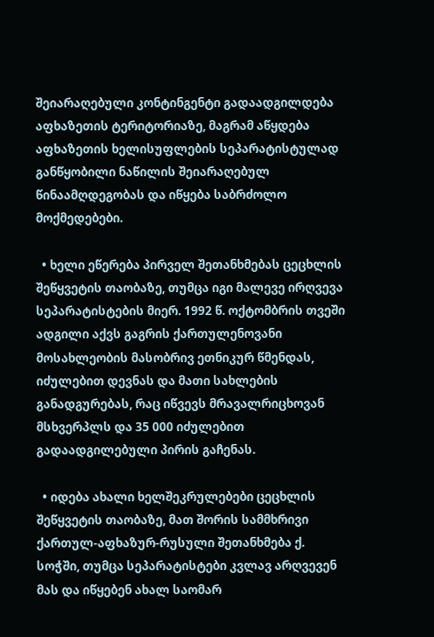შეიარაღებული კონტინგენტი გადაადგილდება აფხაზეთის ტერიტორიაზე, მაგრამ აწყდება აფხაზეთის ხელისუფლების სეპარატისტულად განწყობილი ნაწილის შეიარაღებულ წინაამღდეგობას და იწყება საბრძოლო მოქმედებები.

  • ხელი ეწერება პირველ შეთანხმებას ცეცხლის შეწყვეტის თაობაზე, თუმცა იგი მალევე ირღვევა სეპარატისტების მიერ. 1992 წ. ოქტომბრის თვეში ადგილი აქვს გაგრის ქართულენოვანი მოსახლეობის მასობრივ ეთნიკურ წმენდას, იძულებით დევნას და მათი სახლების განადგურებას, რაც იწვევს მრავალრიცხოვან მსხვერპლს და 35 000 იძულებით გადაადგილებული პირის გაჩენას.

  • იდება ახალი ხელშეკრულებები ცეცხლის შეწყვეტის თაობაზე, მათ შორის სამმხრივი ქართულ-აფხაზურ-რუსული შეთანხმება ქ. სოჭში, თუმცა სეპარატისტები კვლავ არღვევენ მას და იწყებენ ახალ საომარ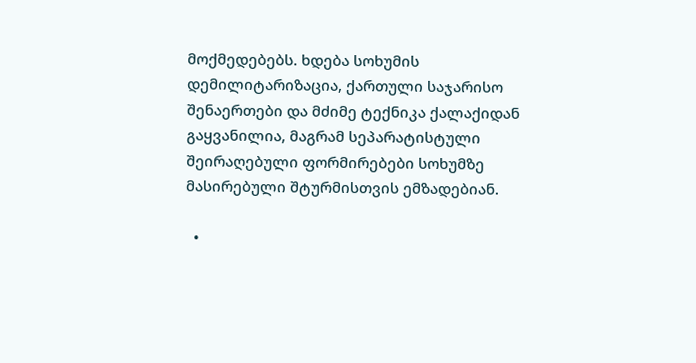მოქმედებებს. ხდება სოხუმის დემილიტარიზაცია, ქართული საჯარისო შენაერთები და მძიმე ტექნიკა ქალაქიდან გაყვანილია, მაგრამ სეპარატისტული შეირაღებული ფორმირებები სოხუმზე მასირებული შტურმისთვის ემზადებიან.

  •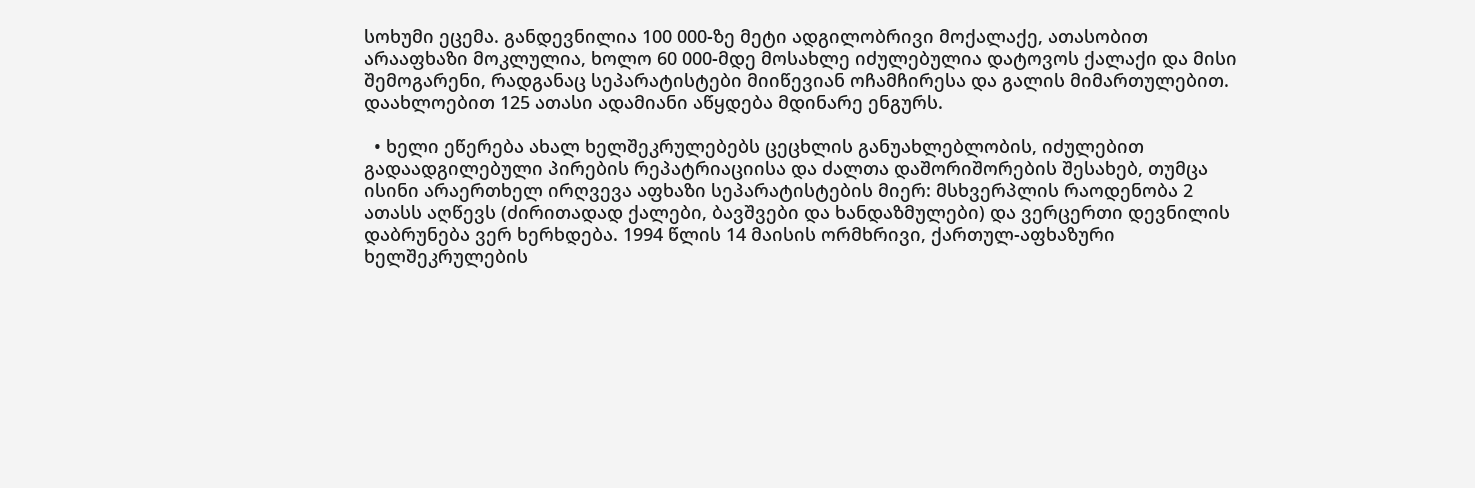სოხუმი ეცემა. განდევნილია 100 000-ზე მეტი ადგილობრივი მოქალაქე, ათასობით არააფხაზი მოკლულია, ხოლო 60 000-მდე მოსახლე იძულებულია დატოვოს ქალაქი და მისი შემოგარენი, რადგანაც სეპარატისტები მიიწევიან ოჩამჩირესა და გალის მიმართულებით. დაახლოებით 125 ათასი ადამიანი აწყდება მდინარე ენგურს.

  • ხელი ეწერება ახალ ხელშეკრულებებს ცეცხლის განუახლებლობის, იძულებით გადაადგილებული პირების რეპატრიაციისა და ძალთა დაშორიშორების შესახებ, თუმცა ისინი არაერთხელ ირღვევა აფხაზი სეპარატისტების მიერ: მსხვერპლის რაოდენობა 2 ათასს აღწევს (ძირითადად ქალები, ბავშვები და ხანდაზმულები) და ვერცერთი დევნილის დაბრუნება ვერ ხერხდება. 1994 წლის 14 მაისის ორმხრივი, ქართულ-აფხაზური ხელშეკრულების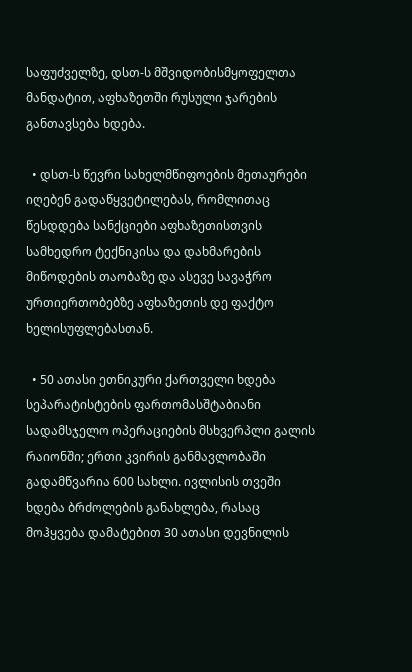საფუძველზე, დსთ-ს მშვიდობისმყოფელთა მანდატით, აფხაზეთში რუსული ჯარების განთავსება ხდება.

  • დსთ-ს წევრი სახელმწიფოების მეთაურები იღებენ გადაწყვეტილებას, რომლითაც წესდდება სანქციები აფხაზეთისთვის სამხედრო ტექნიკისა და დახმარების მიწოდების თაობაზე და ასევე სავაჭრო ურთიერთობებზე აფხაზეთის დე ფაქტო ხელისუფლებასთან.

  • 50 ათასი ეთნიკური ქართველი ხდება სეპარატისტების ფართომასშტაბიანი სადამსჯელო ოპერაციების მსხვერპლი გალის რაიონში; ერთი კვირის განმავლობაში გადამწვარია 600 სახლი. ივლისის თვეში ხდება ბრძოლების განახლება, რასაც მოჰყვება დამატებით 30 ათასი დევნილის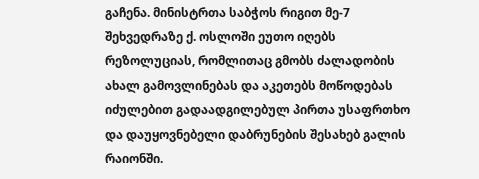გაჩენა. მინისტრთა საბჭოს რიგით მე-7 შეხვედრაზე ქ. ოსლოში ეუთო იღებს რეზოლუციას, რომლითაც გმობს ძალადობის ახალ გამოვლინებას და აკეთებს მოწოდებას იძულებით გადაადგილებულ პირთა უსაფრთხო და დაუყოვნებელი დაბრუნების შესახებ გალის რაიონში.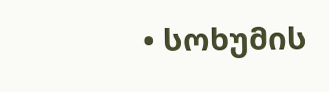• სოხუმის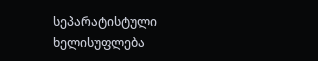სეპარატისტული ხელისუფლება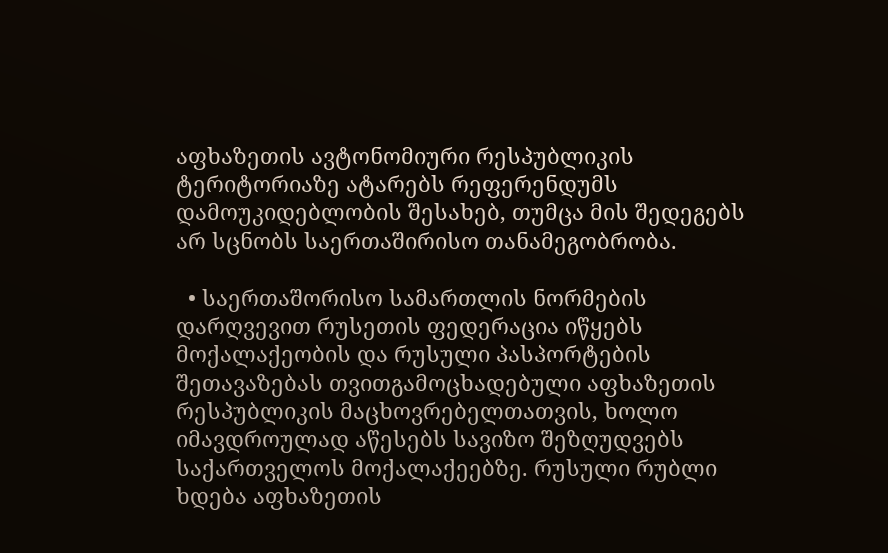აფხაზეთის ავტონომიური რესპუბლიკის ტერიტორიაზე ატარებს რეფერენდუმს დამოუკიდებლობის შესახებ, თუმცა მის შედეგებს არ სცნობს საერთაშირისო თანამეგობრობა.

  • საერთაშორისო სამართლის ნორმების დარღვევით რუსეთის ფედერაცია იწყებს მოქალაქეობის და რუსული პასპორტების შეთავაზებას თვითგამოცხადებული აფხაზეთის რესპუბლიკის მაცხოვრებელთათვის, ხოლო იმავდროულად აწესებს სავიზო შეზღუდვებს საქართველოს მოქალაქეებზე. რუსული რუბლი ხდება აფხაზეთის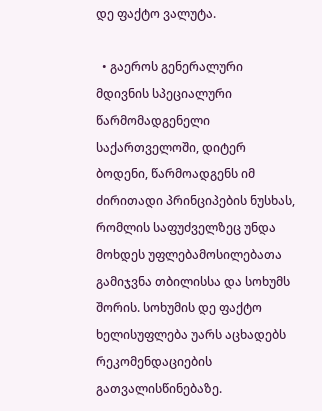დე ფაქტო ვალუტა.

  • გაეროს გენერალური მდივნის სპეციალური წარმომადგენელი საქართველოში, დიტერ ბოდენი, წარმოადგენს იმ ძირითადი პრინციპების ნუსხას, რომლის საფუძველზეც უნდა მოხდეს უფლებამოსილებათა გამიჯვნა თბილისსა და სოხუმს შორის. სოხუმის დე ფაქტო ხელისუფლება უარს აცხადებს რეკომენდაციების გათვალისწინებაზე.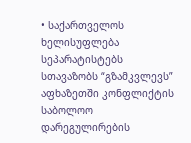• საქართველოს ხელისუფლება სეპარატისტებს სთავაზობს “გზამკვლევს” აფხაზეთში კონფლიქტის საბოლოო დარეგულირების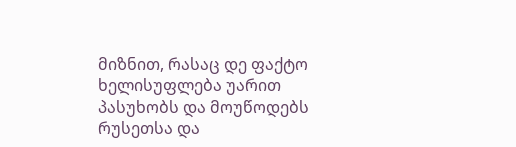მიზნით, რასაც დე ფაქტო ხელისუფლება უარით პასუხობს და მოუწოდებს რუსეთსა და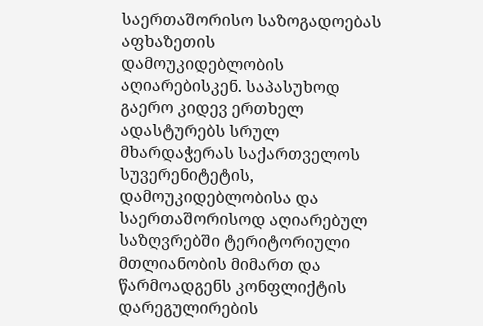საერთაშორისო საზოგადოებას აფხაზეთის დამოუკიდებლობის აღიარებისკენ. საპასუხოდ გაერო კიდევ ერთხელ ადასტურებს სრულ მხარდაჭერას საქართველოს სუვერენიტეტის, დამოუკიდებლობისა და საერთაშორისოდ აღიარებულ საზღვრებში ტერიტორიული მთლიანობის მიმართ და წარმოადგენს კონფლიქტის დარეგულირების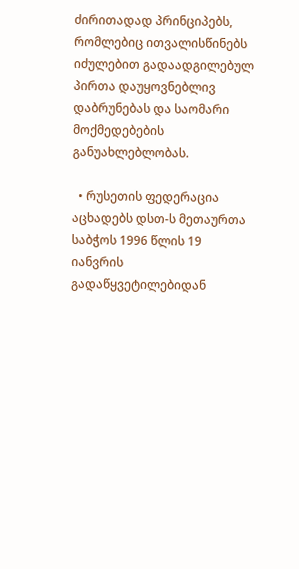ძირითადად პრინციპებს, რომლებიც ითვალისწინებს იძულებით გადაადგილებულ პირთა დაუყოვნებლივ დაბრუნებას და საომარი მოქმედებების განუახლებლობას.

  • რუსეთის ფედერაცია აცხადებს დსთ-ს მეთაურთა საბჭოს 1996 წლის 19 იანვრის გადაწყვეტილებიდან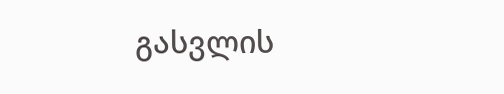გასვლის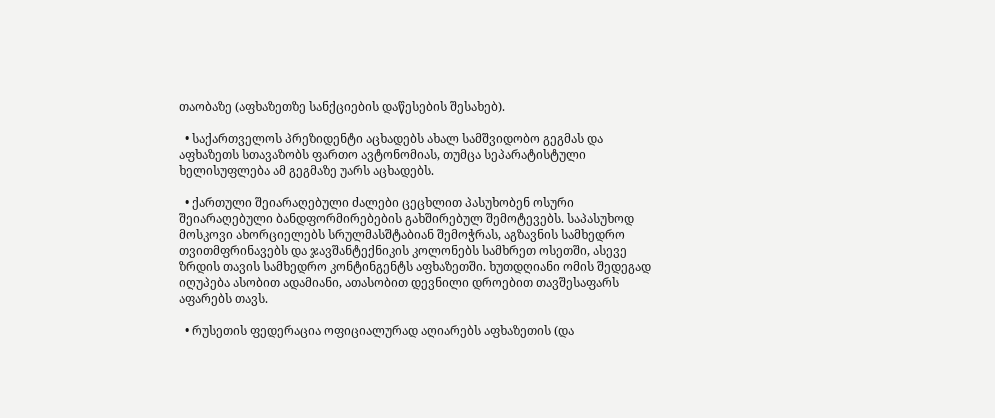თაობაზე (აფხაზეთზე სანქციების დაწესების შესახებ).

  • საქართველოს პრეზიდენტი აცხადებს ახალ სამშვიდობო გეგმას და აფხაზეთს სთავაზობს ფართო ავტონომიას, თუმცა სეპარატისტული ხელისუფლება ამ გეგმაზე უარს აცხადებს.

  • ქართული შეიარაღებული ძალები ცეცხლით პასუხობენ ოსური შეიარაღებული ბანდფორმირებების გახშირებულ შემოტევებს. საპასუხოდ მოსკოვი ახორციელებს სრულმასშტაბიან შემოჭრას, აგზავნის სამხედრო თვითმფრინავებს და ჯავშანტექნიკის კოლონებს სამხრეთ ოსეთში, ასევე ზრდის თავის სამხედრო კონტინგენტს აფხაზეთში. ხუთდღიანი ომის შედეგად იღუპება ასობით ადამიანი, ათასობით დევნილი დროებით თავშესაფარს აფარებს თავს.

  • რუსეთის ფედერაცია ოფიციალურად აღიარებს აფხაზეთის (და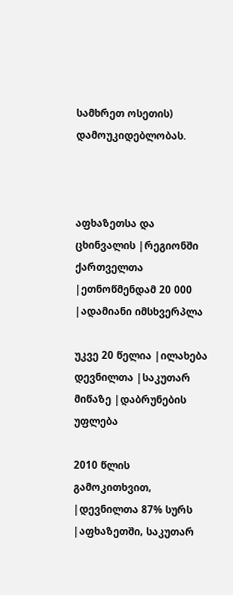სამხრეთ ოსეთის) დამოუკიდებლობას.



აფხაზეთსა და ცხინვალის |რეგიონში ქართველთა |ეთნოწმენდამ 20 000 |ადამიანი იმსხვერპლა

უკვე 20 წელია |ილახება დევნილთა |საკუთარ მიწაზე |დაბრუნების უფლება

2010 წლის გამოკითხვით, |დევნილთა 87% სურს |აფხაზეთში, საკუთარ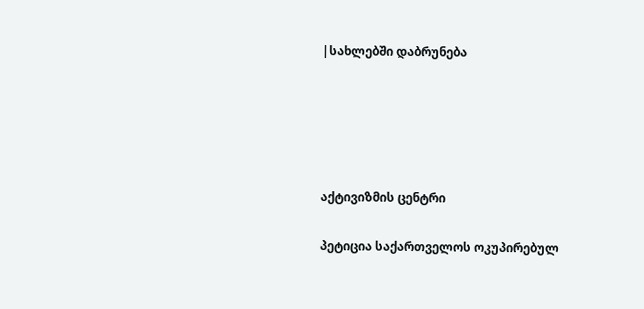|სახლებში დაბრუნება





აქტივიზმის ცენტრი

პეტიცია საქართველოს ოკუპირებულ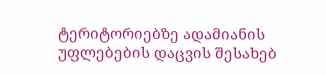ტერიტორიებზე ადამიანის უფლებების დაცვის შესახებ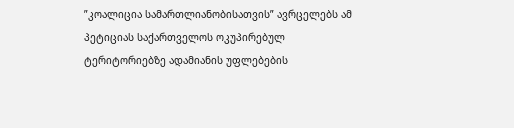”კოალიცია სამართლიანობისათვის” ავრცელებს ამ პეტიციას საქართველოს ოკუპირებულ ტერიტორიებზე ადამიანის უფლებების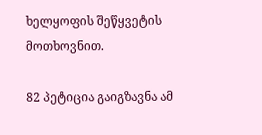ხელყოფის შეწყვეტის მოთხოვნით.

82 პეტიცია გაიგზავნა ამ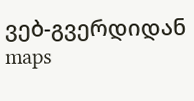ვებ-გვერდიდან maps